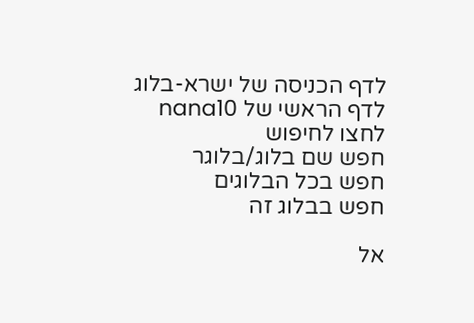לדף הכניסה של ישרא-בלוג
לדף הראשי של nana10
לחצו לחיפוש
חפש שם בלוג/בלוגר
חפש בכל הבלוגים
חפש בבלוג זה

אל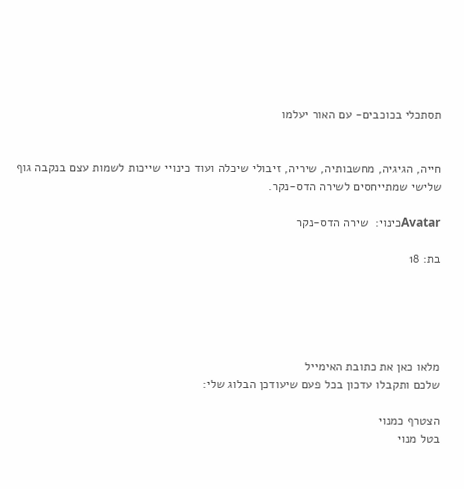תסתכלי בכוכבים- עם האור יעלמו


חייה, הגיגיה, מחשבותיה, שיריה, זיבולי שיכלה ועוד כינויי שייכות לשמות עצם בנקבה גוף שלישי שמתייחסים לשירה הדס-נקר.

Avatarכינוי:  שירה הדס-נקר

בת: 18





מלאו כאן את כתובת האימייל
שלכם ותקבלו עדכון בכל פעם שיעודכן הבלוג שלי:

הצטרף כמנוי
בטל מנוי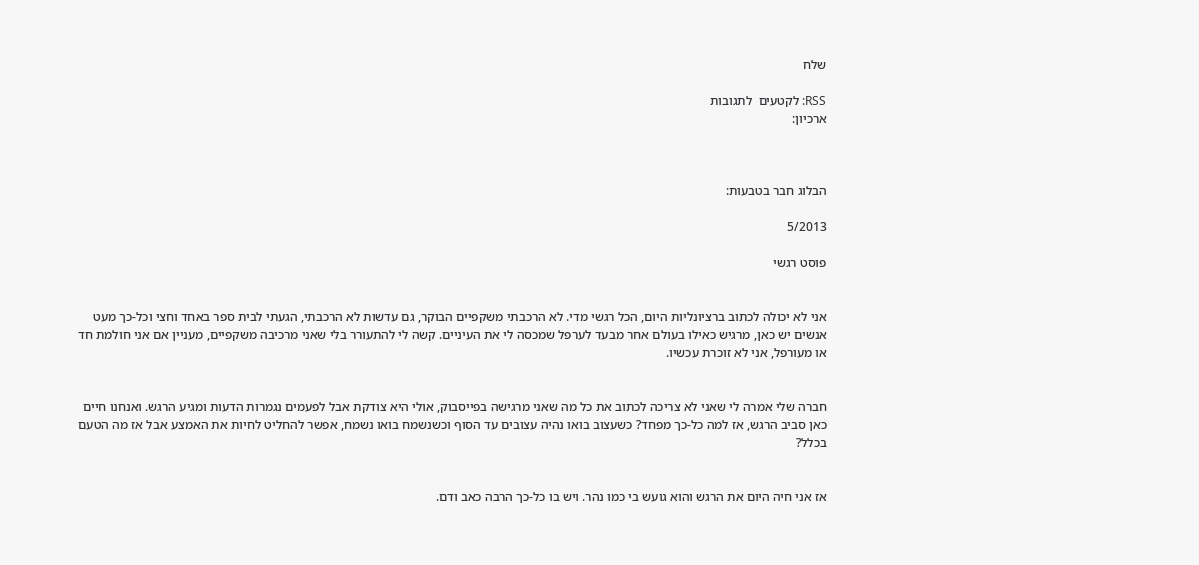שלח

RSS: לקטעים  לתגובות
ארכיון:



הבלוג חבר בטבעות:

5/2013

פוסט רגשי


אני לא יכולה לכתוב ברציונליות היום, הכל רגשי מדי. לא הרכבתי משקפיים הבוקר, גם עדשות לא הרכבתי, הגעתי לבית ספר באחד וחצי וכל-כך מעט אנשים יש כאן, מרגיש כאילו בעולם אחר מבעד לערפל שמכסה לי את העיניים. קשה לי להתעורר בלי שאני מרכיבה משקפיים, מעניין אם אני חולמת חד או מעורפל, אני לא זוכרת עכשיו.


חברה שלי אמרה לי שאני לא צריכה לכתוב את כל מה שאני מרגישה בפייסבוק, אולי היא צודקת אבל לפעמים נגמרות הדעות ומגיע הרגש. ואנחנו חיים כאן סביב הרגש, אז למה כל-כך מפחד? כשעצוב בואו נהיה עצובים עד הסוף וכשנשמח בואו נשמח, אפשר להחליט לחיות את האמצע אבל אז מה הטעם בכלל?


אז אני חיה היום את הרגש והוא גועש בי כמו נהר. ויש בו כל-כך הרבה כאב ודם.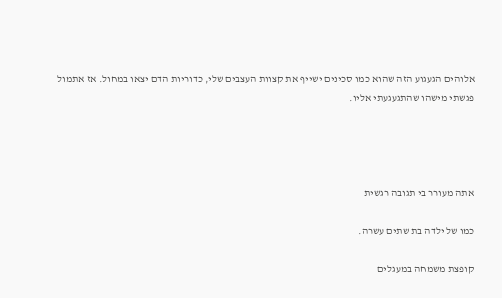אלוהים הגעגוע הזה שהוא כמו סכינים ישייף את קצוות העצבים שלי, כדוריות הדם יצאו במחול. אז אתמול פגשתי מישהו שהתגעגעתי אליו.




אתה מעורר בי תגובה רגשית

כמו של ילדה בת שתים עשרה.

קופצת משמחה במעגלים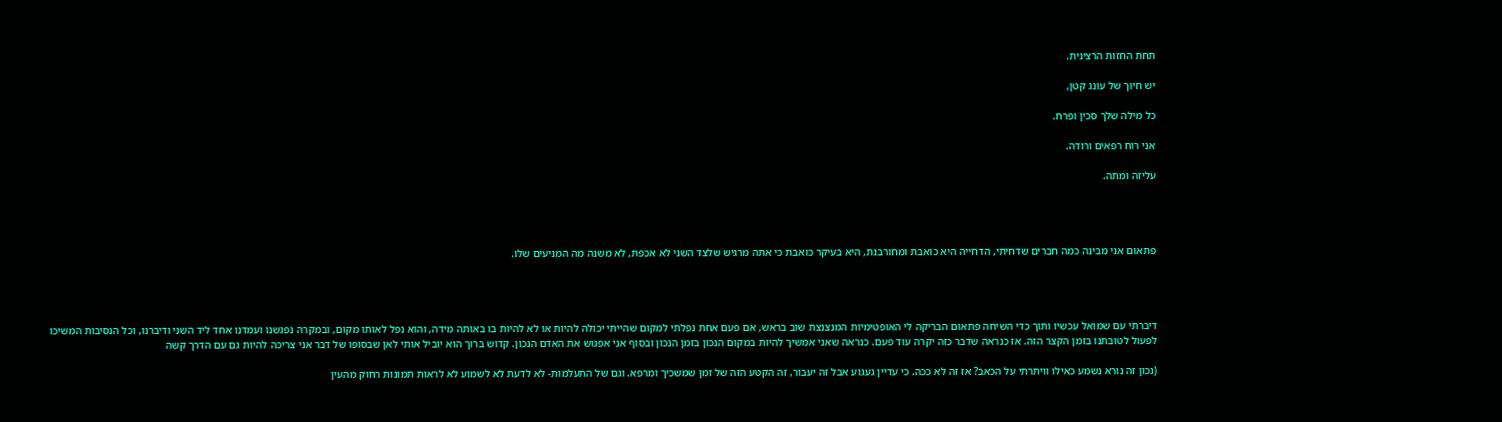תחת החזות הרצינית.

יש חיוך של עונג קטן,

כל מילה שלך סכין ופרח.

אני רוח רפאים ורודה.

עליזה ומתה.




פתאום אני מבינה כמה חברים שדחיתי, הדחייה היא כואבת ומחורבנת, היא בעיקר כואבת כי אתה מרגיש שלצד השני לא אכפת, לא משנה מה המניעים שלו.




דיברתי עם שמואל עכשיו ותוך כדי השיחה פתאום הבריקה לי האופטימיות המנצנצת שוב בראש, אם פעם אחת נפלתי למקום שהייתי יכולה להיות או לא להיות בו באותה מידה, והוא נפל לאותו מקום, ובמקרה נפגשנו ועמדנו אחד ליד השני ודיברנו, וכל הנסיבות המשיכו לפעול לטובתנו בזמן הקצר הזה. אז כנראה שדבר כזה יקרה עוד פעם. כנראה שאני אמשיך להיות במקום הנכון בזמן הנכון ובסוף אני אפגוש את האדם הנכון. קדוש ברוך הוא יוביל אותי לאן שבסופו של דבר אני צריכה להיות גם עם הדרך קשה

(נכון זה נורא נשמע כאילו וויתרתי על הכאב? אז זה לא ככה. כי עדיין געגוע אבל זה יעבור, זה הקטע הזה של זמן שמשכיך ומרפא. וגם של התעלמות- לא לדעת לא לשמוע לא לראות תמונות רחוק מהעין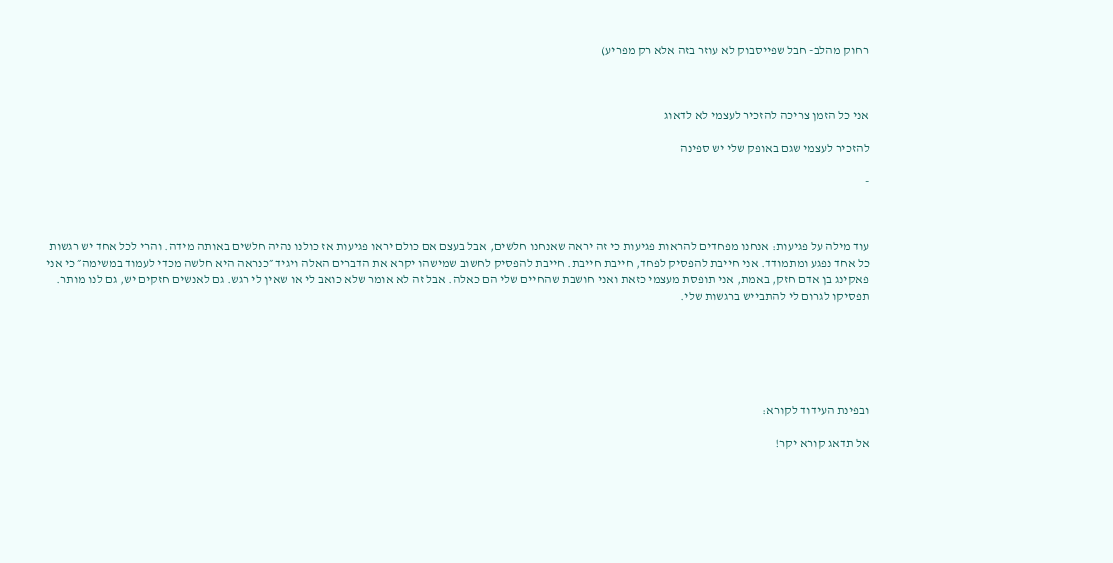רחוק מהלב- חבל שפייסבוק לא עוזר בזה אלא רק מפריע)



אני כל הזמן צריכה להזכיר לעצמי לא לדאוג

להזכיר לעצמי שגם באופק שלי יש ספינה

-



עוד מילה על פגיעות: אנחנו מפחדים להראות פגיעות כי זה יראה שאנחנו חלשים, אבל בעצם אם כולם יראו פגיעות אז כולנו נהיה חלשים באותה מידה. והרי לכל אחד יש רגשות כל אחד נפגע ומתמודד. אני חייבת להפסיק לפחד, חייבת חייבת. חייבת להפסיק לחשוב שמישהו יקרא את הדברים האלה ויגיד ״כנראה היא חלשה מכדי לעמוד במשימה״ כי אני פאקינג בן אדם חזק, באמת, אני תופסת מעצמי כזאת ואני חושבת שהחיים שלי הם כאלה. אבל זה לא אומר שלא כואב לי או שאין לי רגש. גם לאנשים חזקים יש, גם לנו מותר. תפסיקו לגרום לי להתבייש ברגשות שלי.






ובפינת העידוד לקורא:

אל תדאג קורא יקר!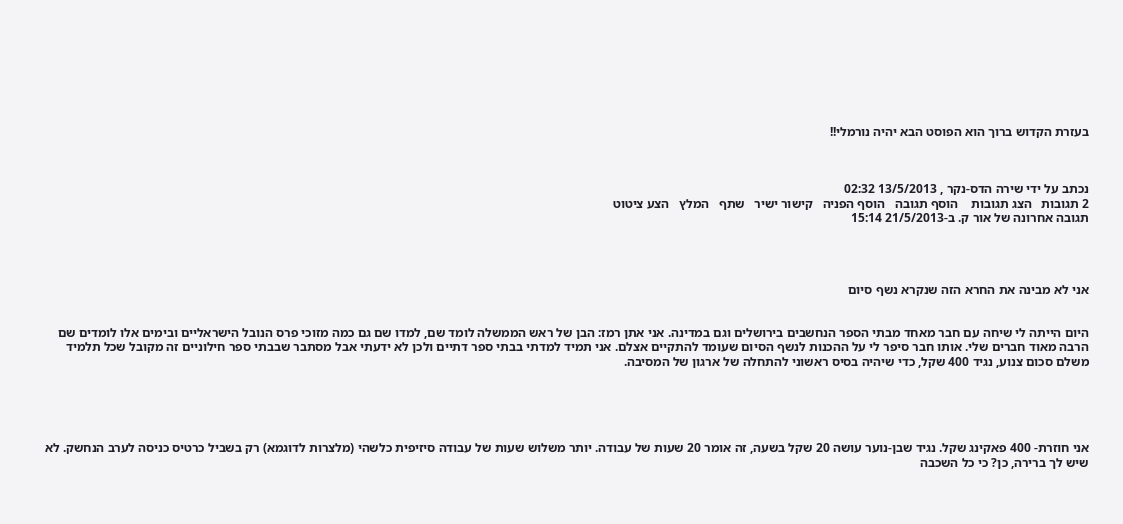בעזרת הקדוש ברוך הוא הפוסט הבא יהיה נורמלי!!



נכתב על ידי שירה הדס-נקר , 13/5/2013 02:32
2 תגובות   הצג תגובות    הוסף תגובה   הוסף הפניה   קישור ישיר   שתף   המלץ   הצע ציטוט
תגובה אחרונה של אור ק. ב-21/5/2013 15:14




אני לא מבינה את החרא הזה שנקרא נשף סיום


היום הייתה לי שיחה עם חבר מאחד מבתי הספר הנחשבים בירושלים וגם במדינה. אני אתן רמז: הבן של ראש הממשלה לומד שם, למדו שם גם כמה מזוכי פרס הנובל הישראליים ובימים אלו לומדים שם הרבה מאוד חברים שלי. אותו חבר סיפר לי על ההכנות לנשף הסיום שעומד להתקיים אצלם. אני תמיד למדתי בבתי ספר דתיים ולכן לא ידעתי אבל מסתבר שבבתי ספר חילוניים זה מקובל שכל תלמיד משלם סכום צנוע, נגיד 400 שקל, כדי שיהיה בסיס ראשוני להתחלה של ארגון של המסיבה.





אני חוזרת- 400 פאקינג שקל. נגיד שבן-נוער עושה 20 שקל בשעה, זה אומר 20 שעות של עבודה. יותר משלוש שעות של עבודה סיזיפית כלשהי (מלצרות לדוגמא) רק בשביל כרטיס כניסה לערב הנחשק. לא שיש לך ברירה, כן? כי כל השכבה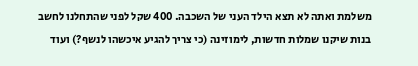משלמת ואתה לא תצא הילד העני של השכבה. 400 שקל לפני שהתחלנו לחשב בנות שיקנו שמלות חדשות, לימוזינה (כי צריך להגיע איכשהו לנשף?) ועוד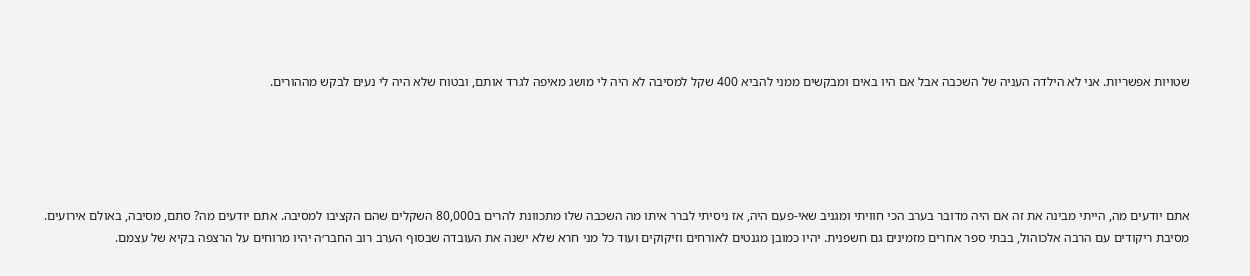שטויות אפשריות. אני לא הילדה העניה של השכבה אבל אם היו באים ומבקשים ממני להביא 400 שקל למסיבה לא היה לי מושג מאיפה לגרד אותם, ובטוח שלא היה לי נעים לבקש מההורים.





אתם יודעים מה, הייתי מבינה את זה אם היה מדובר בערב הכי חוויתי ומגניב שאי-פעם היה, אז ניסיתי לברר איתו מה השכבה שלו מתכוונת להרים ב80,000 השקלים שהם הקציבו למסיבה. אתם יודעים מה? סתם, מסיבה, באולם אירועים. מסיבת ריקודים עם הרבה אלכוהול, בבתי ספר אחרים מזמינים גם חשפנית. יהיו כמובן מגנטים לאורחים וזיקוקים ועוד כל מני חרא שלא ישנה את העובדה שבסוף הערב רוב החבר׳ה יהיו מרוחים על הרצפה בקיא של עצמם.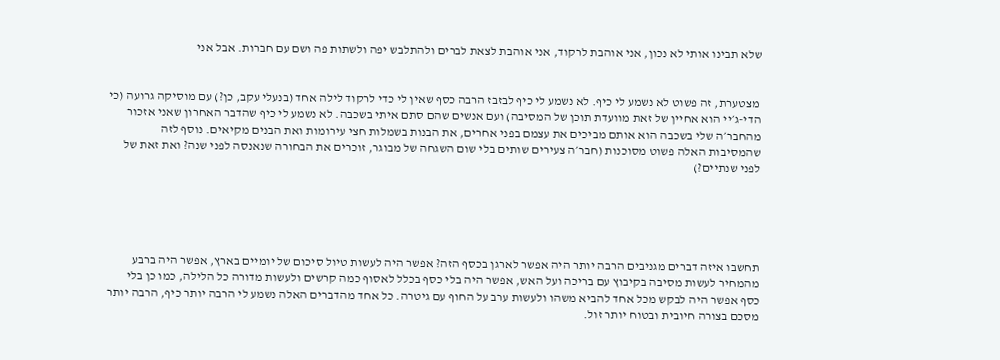שלא תבינו אותי לא נכון, אני אוהבת לרקוד, אני אוהבת לצאת לברים ולהתלבש יפה ולשתות פה ושם עם חברות. אבל אני


 מצטערת, זה פשוט לא נשמע לי כיף. לא נשמע לי כיף לבזבז הרבה כסף שאין לי כדי לרקוד לילה אחד (בנעלי עקב, כן?) עם מוסיקה גרועה (כי הדי-ג׳יי הוא אחיין של זאת מוועדת תוכן של המסיבה) ועם אנשים שהם סתם איתי בשכבה. לא נשמע לי כיף שהדבר האחרון שאני אזכור מהחבר׳ה שלי בשכבה הוא אותם מביכים את עצמם בפני אחרים, את הבנות בשמלות חצי עירומות ואת הבנים מקיאים. נוסף לזה שהמסיבות האלה פשוט מסוכנות (חבר׳ה צעירים שותים בלי שום השגחה של מבוגר, זוכרים את הבחורה שנאנסה לפני שנה? ואת זאת של לפני שנתיים?)





תחשבו איזה דברים מגניבים הרבה יותר היה אפשר לארגן בכסף הזה? אפשר היה לעשות טיול סיכום של יומיים בארץ, אפשר היה ברבע מהמחיר לעשות מסיבה בקיבוץ עם בריכה ועל האש, אפשר היה בלי כסף בכלל לאסוף כמה קרשים ולעשות מדורה כל הלילה, כמו כן בלי כסף אפשר היה לבקש מכל אחד להביא משהו ולעשות ערב על החוף עם גיטרה. כל אחד מהדברים האלה נשמע לי הרבה יותר כיף, הרבה יותר מסכם בצורה חיובית ובטוח יותר זול.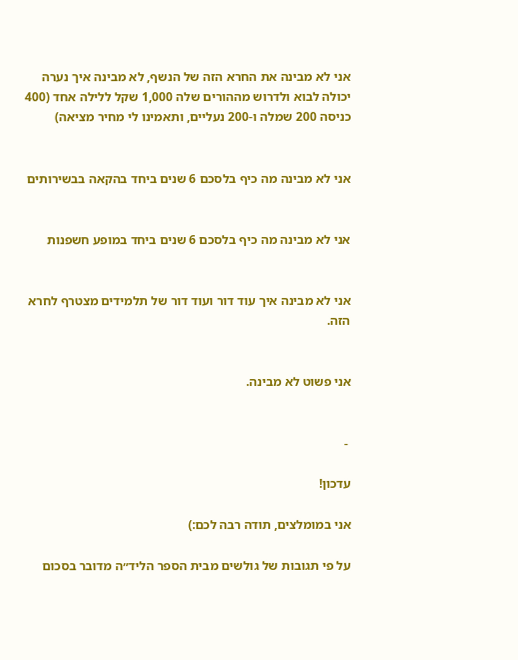אני לא מבינה את החרא הזה של הנשף, לא מבינה איך נערה יכולה לבוא ולדרוש מההורים שלה 1,000 שקל ללילה אחד (400 כניסה 200 שמלה ו-200 נעליים, ותאמינו לי מחיר מציאה)


אני לא מבינה מה כיף בלסכם 6 שנים ביחד בהקאה בבשירותים


אני לא מבינה מה כיף בלסכם 6 שנים ביחד במופע חשפנות


אני לא מבינה איך עוד דור ועוד דור של תלמידים מצטרף לחרא הזה.


אני פשוט לא מבינה.


 -

עדכון!

אני במומלצים, תודה רבה לכם:)

על פי תגובות של גולשים מבית הספר הליד״ה מדובר בסכום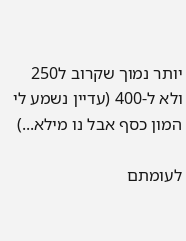יותר נמוך שקרוב ל250 ולא ל-400 (עדיין נשמע לי המון כסף אבל נו מילא...)

לעומתם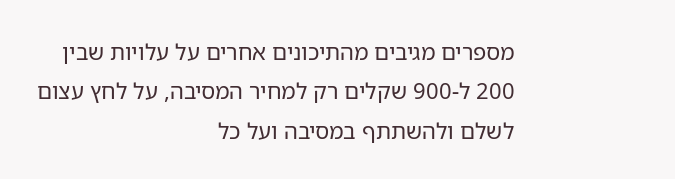מספרים מגיבים מהתיכונים אחרים על עלויות שבין 200 ל-900 שקלים רק למחיר המסיבה, על לחץ עצום לשלם ולהשתתף במסיבה ועל כל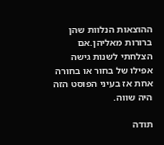ההוצאות הנלוות שהן ברורות מאליהן.אם הצלחתי לשנות גישה אפילו של בחור או בחורה אחת אז בעיני הפוסט הזה היה שווה.

תודה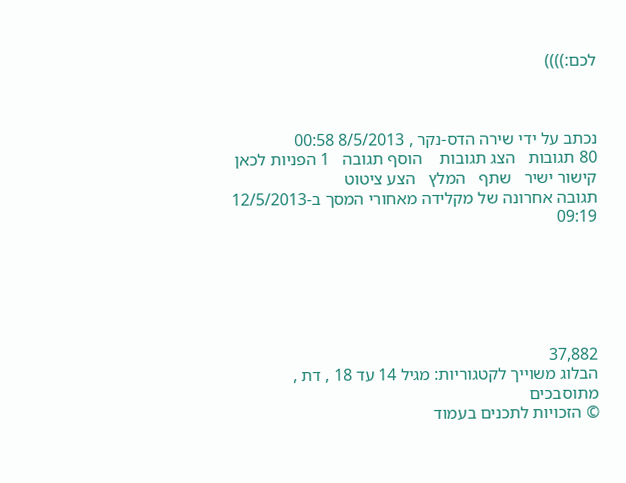לכם:))))



נכתב על ידי שירה הדס-נקר , 8/5/2013 00:58
80 תגובות   הצג תגובות    הוסף תגובה   1 הפניות לכאן   קישור ישיר   שתף   המלץ   הצע ציטוט
תגובה אחרונה של מקלידה מאחורי המסך ב-12/5/2013 09:19






37,882
הבלוג משוייך לקטגוריות: מגיל 14 עד 18 , דת , מתוסבכים
© הזכויות לתכנים בעמוד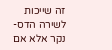זה שייכות לשירה הדס-נקר אלא אם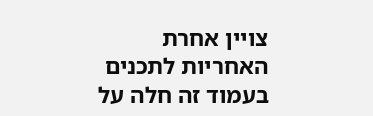צויין אחרת
האחריות לתכנים בעמוד זה חלה על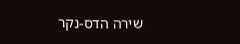שירה הדס-נקר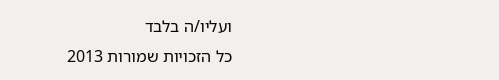ועליו/ה בלבד
כל הזכויות שמורות 2013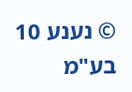© נענע 10 בע"מ